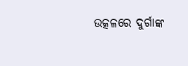ଉତ୍କଳରେ ଦୁର୍ଗାଙ୍କ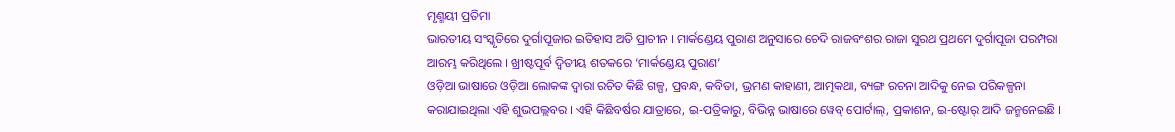ମୃଣ୍ମୟୀ ପ୍ରତିମା
ଭାରତୀୟ ସଂସ୍କୃତିରେ ଦୁର୍ଗାପୂଜାର ଇତିହାସ ଅତି ପ୍ରାଚୀନ । ମାର୍କଣ୍ଡେୟ ପୁରାଣ ଅନୁସାରେ ଚେଦି ରାଜବଂଶର ରାଜା ସୁରଥ ପ୍ରଥମେ ଦୁର୍ଗାପୂଜା ପରମ୍ପରା ଆରମ୍ଭ କରିଥିଲେ । ଖ୍ରୀଷ୍ଟପୂର୍ବ ଦ୍ୱିତୀୟ ଶତକରେ ‘ମାର୍କଣ୍ଡେୟ ପୁରାଣ’
ଓଡ଼ିଆ ଭାଷାରେ ଓଡ଼ିଆ ଲୋକଙ୍କ ଦ୍ୱାରା ରଚିତ କିଛି ଗଳ୍ପ, ପ୍ରବନ୍ଧ, କବିତା, ଭ୍ରମଣ କାହାଣୀ, ଆତ୍ମକଥା, ବ୍ୟଙ୍ଗ ରଚନା ଆଦିକୁ ନେଇ ପରିକଳ୍ପନା କରାଯାଇଥିଲା ଏହି ଶୁଭପଲ୍ଲବର । ଏହି କିଛିବର୍ଷର ଯାତ୍ରାରେ, ଇ-ପତ୍ରିକାରୁ, ବିଭିନ୍ନ ଭାଷାରେ ୱେବ୍ ପୋର୍ଟାଲ୍, ପ୍ରକାଶନ, ଇ-ଷ୍ଟୋର୍ ଆଦି ଜନ୍ମନେଇଛି ।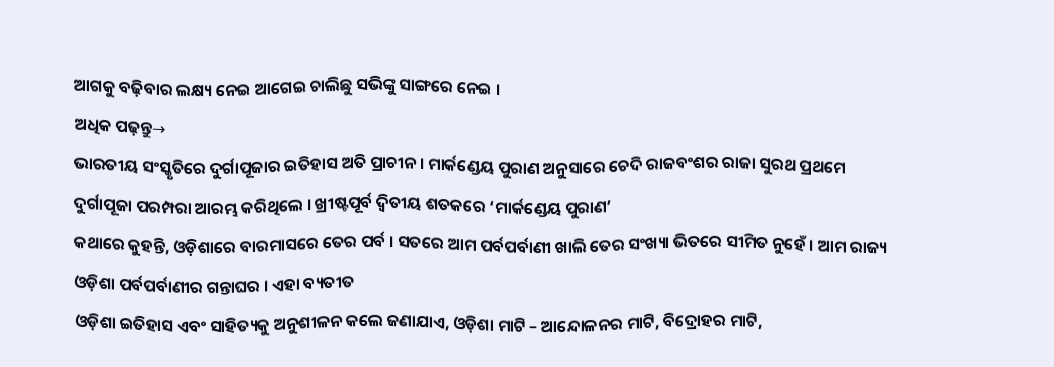ଆଗକୁ ବଢ଼ିବାର ଲକ୍ଷ୍ୟ ନେଇ ଆଗେଇ ଚାଲିଛୁ ସଭିଙ୍କୁ ସାଙ୍ଗରେ ନେଇ ।
ଅଧିକ ପଢ଼ନ୍ତୁ→
ଭାରତୀୟ ସଂସ୍କୃତିରେ ଦୁର୍ଗାପୂଜାର ଇତିହାସ ଅତି ପ୍ରାଚୀନ । ମାର୍କଣ୍ଡେୟ ପୁରାଣ ଅନୁସାରେ ଚେଦି ରାଜବଂଶର ରାଜା ସୁରଥ ପ୍ରଥମେ ଦୁର୍ଗାପୂଜା ପରମ୍ପରା ଆରମ୍ଭ କରିଥିଲେ । ଖ୍ରୀଷ୍ଟପୂର୍ବ ଦ୍ୱିତୀୟ ଶତକରେ ‘ମାର୍କଣ୍ଡେୟ ପୁରାଣ’
କଥାରେ କୁହନ୍ତି, ଓଡ଼ିଶାରେ ବାରମାସରେ ତେର ପର୍ବ । ସତରେ ଆମ ପର୍ବପର୍ବାଣୀ ଖାଲି ତେର ସଂଖ୍ୟା ଭିତରେ ସୀମିତ ନୁହେଁ । ଆମ ରାଜ୍ୟ ଓଡ଼ିଶା ପର୍ବପର୍ବାଣୀର ଗନ୍ତାଘର । ଏହା ବ୍ୟତୀତ
ଓଡ଼ିଶା ଇତିହାସ ଏବଂ ସାହିତ୍ୟକୁ ଅନୁଶୀଳନ କଲେ ଜଣାଯାଏ, ଓଡ଼ିଶା ମାଟି – ଆନ୍ଦୋଳନର ମାଟି, ବିଦ୍ରୋହର ମାଟି,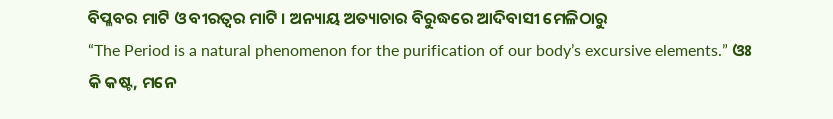ବିପ୍ଳବର ମାଟି ଓ ବୀରତ୍ୱର ମାଟି । ଅନ୍ୟାୟ ଅତ୍ୟାଚାର ବିରୁଦ୍ଧରେ ଆଦିବାସୀ ମେଳିଠାରୁ
“The Period is a natural phenomenon for the purification of our body’s excursive elements.” ଓଃ କି କଷ୍ଟ, ମନେ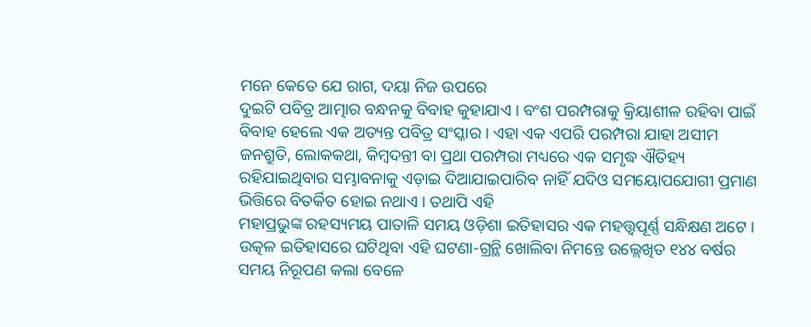ମନେ କେତେ ଯେ ରାଗ, ଦୟା ନିଜ ଉପରେ
ଦୁଇଟି ପବିତ୍ର ଆତ୍ମାର ବନ୍ଧନକୁ ବିବାହ କୁହାଯାଏ । ବଂଶ ପରମ୍ପରାକୁ କ୍ରିୟାଶୀଳ ରହିବା ପାଇଁ ବିବାହ ହେଲେ ଏକ ଅତ୍ୟନ୍ତ ପବିତ୍ର ସଂସ୍କାର । ଏହା ଏକ ଏପରି ପରମ୍ପରା ଯାହା ଅସୀମ
ଜନଶ୍ରୁତି, ଲୋକକଥା, କିମ୍ୱଦନ୍ତୀ ବା ପ୍ରଥା ପରମ୍ପରା ମଧ୍ୟରେ ଏକ ସମୃଦ୍ଧ ଐତିହ୍ୟ ରହିଯାଇଥିବାର ସମ୍ଭାବନାକୁ ଏଡ଼ାଇ ଦିଆଯାଇପାରିବ ନାହିଁ ଯଦିଓ ସମୟୋପଯୋଗୀ ପ୍ରମାଣ ଭିତ୍ତିରେ ବିତର୍କିତ ହୋଇ ନଥାଏ । ତଥାପି ଏହି
ମହାପ୍ରଭୁଙ୍କ ରହସ୍ୟମୟ ପାତାଳି ସମୟ ଓଡ଼ିଶା ଇତିହାସର ଏକ ମହତ୍ତ୍ୱପୂର୍ଣ୍ଣ ସନ୍ଧିକ୍ଷଣ ଅଟେ । ଉତ୍କଳ ଇତିହାସରେ ଘଟିଥିବା ଏହି ଘଟଣା-ଗ୍ରନ୍ଥି ଖୋଲିବା ନିମନ୍ତେ ଉଲ୍ଲେଖିତ ୧୪୪ ବର୍ଷର ସମୟ ନିରୂପଣ କଲା ବେଳେ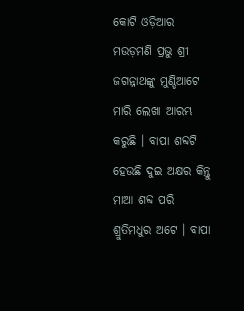କୋଟି ଓଡ଼ିଆର ମଉଡ଼ମଣି ପ୍ରଭୁ ଶ୍ରୀ ଜଗନ୍ନାଥଙ୍କୁ ମୁଣ୍ଡିଆଟେ ମାରି ଲେଖା ଆରମ୍ଭ କରୁଛି । ବାପା ଶବ୍ଦଟି ହେଉଛି ଦୁଇ ଅକ୍ଷର କିନ୍ତୁ ମାଆ ଶବ୍ଦ ପରି ଶ୍ରୁତିମଧୁର ଅଟେ । ବାପା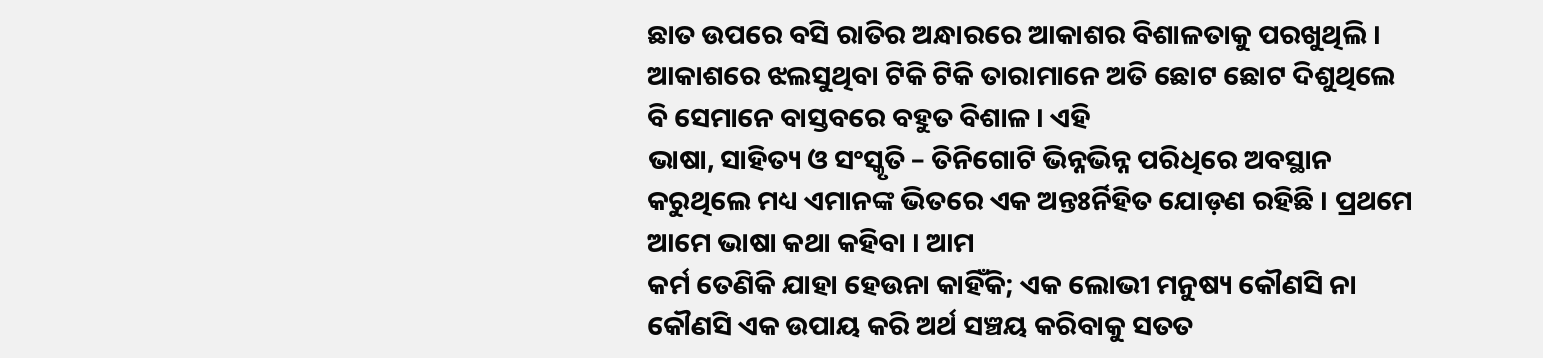ଛାତ ଉପରେ ବସି ରାତିର ଅନ୍ଧାରରେ ଆକାଶର ବିଶାଳତାକୁ ପରଖୁଥିଲି । ଆକାଶରେ ଝଲସୁଥିବା ଟିକି ଟିକି ତାରାମାନେ ଅତି ଛୋଟ ଛୋଟ ଦିଶୁଥିଲେ ବି ସେମାନେ ବାସ୍ତବରେ ବହୁତ ବିଶାଳ । ଏହି
ଭାଷା, ସାହିତ୍ୟ ଓ ସଂସ୍କୃତି – ତିନିଗୋଟି ଭିନ୍ନଭିନ୍ନ ପରିଧିରେ ଅବସ୍ଥାନ କରୁଥିଲେ ମଧ୍ୟ ଏମାନଙ୍କ ଭିତରେ ଏକ ଅନ୍ତଃର୍ନିହିତ ଯୋଡ଼ଣ ରହିଛି । ପ୍ରଥମେ ଆମେ ଭାଷା କଥା କହିବା । ଆମ
କର୍ମ ତେଣିକି ଯାହା ହେଉନା କାହିଁକି; ଏକ ଲୋଭୀ ମନୁଷ୍ୟ କୌଣସି ନା କୌଣସି ଏକ ଉପାୟ କରି ଅର୍ଥ ସଞ୍ଚୟ କରିବାକୁ ସତତ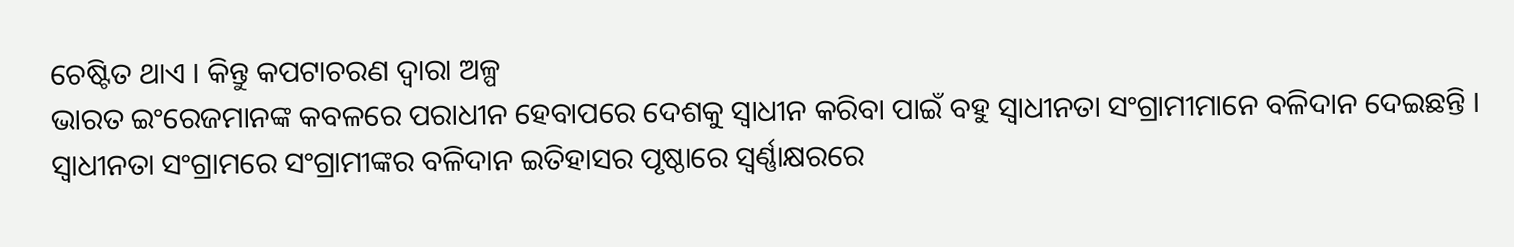ଚେଷ୍ଟିତ ଥାଏ । କିନ୍ତୁ କପଟାଚରଣ ଦ୍ୱାରା ଅଳ୍ପ
ଭାରତ ଇଂରେଜମାନଙ୍କ କବଳରେ ପରାଧୀନ ହେବାପରେ ଦେଶକୁ ସ୍ଵାଧୀନ କରିବା ପାଇଁ ବହୁ ସ୍ଵାଧୀନତା ସଂଗ୍ରାମୀମାନେ ବଳିଦାନ ଦେଇଛନ୍ତି । ସ୍ଵାଧୀନତା ସଂଗ୍ରାମରେ ସଂଗ୍ରାମୀଙ୍କର ବଳିଦାନ ଇତିହାସର ପୃଷ୍ଠାରେ ସ୍ଵର୍ଣ୍ଣାକ୍ଷରରେ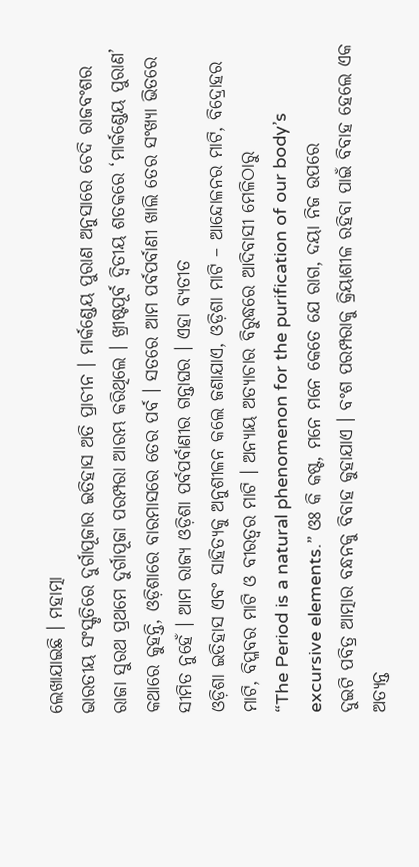ଲେଖାଯାଇଛି । ମହାତ୍ମା
ଭାରତୀୟ ସଂସ୍କୃତିରେ ଦୁର୍ଗାପୂଜାର ଇତିହାସ ଅତି ପ୍ରାଚୀନ । ମାର୍କଣ୍ଡେୟ ପୁରାଣ ଅନୁସାରେ ଚେଦି ରାଜବଂଶର ରାଜା ସୁରଥ ପ୍ରଥମେ ଦୁର୍ଗାପୂଜା ପରମ୍ପରା ଆରମ୍ଭ କରିଥିଲେ । ଖ୍ରୀଷ୍ଟପୂର୍ବ ଦ୍ୱିତୀୟ ଶତକରେ ‘ମାର୍କଣ୍ଡେୟ ପୁରାଣ’
କଥାରେ କୁହନ୍ତି, ଓଡ଼ିଶାରେ ବାରମାସରେ ତେର ପର୍ବ । ସତରେ ଆମ ପର୍ବପର୍ବାଣୀ ଖାଲି ତେର ସଂଖ୍ୟା ଭିତରେ ସୀମିତ ନୁହେଁ । ଆମ ରାଜ୍ୟ ଓଡ଼ିଶା ପର୍ବପର୍ବାଣୀର ଗନ୍ତାଘର । ଏହା ବ୍ୟତୀତ
ଓଡ଼ିଶା ଇତିହାସ ଏବଂ ସାହିତ୍ୟକୁ ଅନୁଶୀଳନ କଲେ ଜଣାଯାଏ, ଓଡ଼ିଶା ମାଟି – ଆନ୍ଦୋଳନର ମାଟି, ବିଦ୍ରୋହର ମାଟି, ବିପ୍ଳବର ମାଟି ଓ ବୀରତ୍ୱର ମାଟି । ଅନ୍ୟାୟ ଅତ୍ୟାଚାର ବିରୁଦ୍ଧରେ ଆଦିବାସୀ ମେଳିଠାରୁ
“The Period is a natural phenomenon for the purification of our body’s excursive elements.” ଓଃ କି କଷ୍ଟ, ମନେ ମନେ କେତେ ଯେ ରାଗ, ଦୟା ନିଜ ଉପରେ
ଦୁଇଟି ପବିତ୍ର ଆତ୍ମାର ବନ୍ଧନକୁ ବିବାହ କୁହାଯାଏ । ବଂଶ ପରମ୍ପରାକୁ କ୍ରିୟାଶୀଳ ରହିବା ପାଇଁ ବିବାହ ହେଲେ ଏକ ଅତ୍ୟନ୍ତ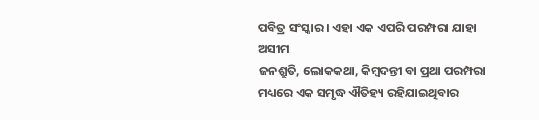ପବିତ୍ର ସଂସ୍କାର । ଏହା ଏକ ଏପରି ପରମ୍ପରା ଯାହା ଅସୀମ
ଜନଶ୍ରୁତି, ଲୋକକଥା, କିମ୍ୱଦନ୍ତୀ ବା ପ୍ରଥା ପରମ୍ପରା ମଧ୍ୟରେ ଏକ ସମୃଦ୍ଧ ଐତିହ୍ୟ ରହିଯାଇଥିବାର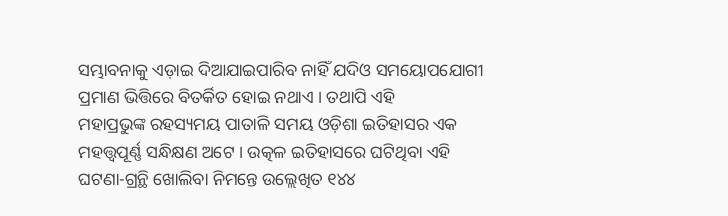ସମ୍ଭାବନାକୁ ଏଡ଼ାଇ ଦିଆଯାଇପାରିବ ନାହିଁ ଯଦିଓ ସମୟୋପଯୋଗୀ ପ୍ରମାଣ ଭିତ୍ତିରେ ବିତର୍କିତ ହୋଇ ନଥାଏ । ତଥାପି ଏହି
ମହାପ୍ରଭୁଙ୍କ ରହସ୍ୟମୟ ପାତାଳି ସମୟ ଓଡ଼ିଶା ଇତିହାସର ଏକ ମହତ୍ତ୍ୱପୂର୍ଣ୍ଣ ସନ୍ଧିକ୍ଷଣ ଅଟେ । ଉତ୍କଳ ଇତିହାସରେ ଘଟିଥିବା ଏହି ଘଟଣା-ଗ୍ରନ୍ଥି ଖୋଲିବା ନିମନ୍ତେ ଉଲ୍ଲେଖିତ ୧୪୪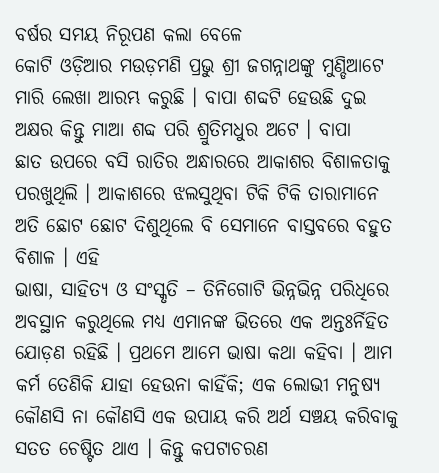ବର୍ଷର ସମୟ ନିରୂପଣ କଲା ବେଳେ
କୋଟି ଓଡ଼ିଆର ମଉଡ଼ମଣି ପ୍ରଭୁ ଶ୍ରୀ ଜଗନ୍ନାଥଙ୍କୁ ମୁଣ୍ଡିଆଟେ ମାରି ଲେଖା ଆରମ୍ଭ କରୁଛି । ବାପା ଶବ୍ଦଟି ହେଉଛି ଦୁଇ ଅକ୍ଷର କିନ୍ତୁ ମାଆ ଶବ୍ଦ ପରି ଶ୍ରୁତିମଧୁର ଅଟେ । ବାପା
ଛାତ ଉପରେ ବସି ରାତିର ଅନ୍ଧାରରେ ଆକାଶର ବିଶାଳତାକୁ ପରଖୁଥିଲି । ଆକାଶରେ ଝଲସୁଥିବା ଟିକି ଟିକି ତାରାମାନେ ଅତି ଛୋଟ ଛୋଟ ଦିଶୁଥିଲେ ବି ସେମାନେ ବାସ୍ତବରେ ବହୁତ ବିଶାଳ । ଏହି
ଭାଷା, ସାହିତ୍ୟ ଓ ସଂସ୍କୃତି – ତିନିଗୋଟି ଭିନ୍ନଭିନ୍ନ ପରିଧିରେ ଅବସ୍ଥାନ କରୁଥିଲେ ମଧ୍ୟ ଏମାନଙ୍କ ଭିତରେ ଏକ ଅନ୍ତଃର୍ନିହିତ ଯୋଡ଼ଣ ରହିଛି । ପ୍ରଥମେ ଆମେ ଭାଷା କଥା କହିବା । ଆମ
କର୍ମ ତେଣିକି ଯାହା ହେଉନା କାହିଁକି; ଏକ ଲୋଭୀ ମନୁଷ୍ୟ କୌଣସି ନା କୌଣସି ଏକ ଉପାୟ କରି ଅର୍ଥ ସଞ୍ଚୟ କରିବାକୁ ସତତ ଚେଷ୍ଟିତ ଥାଏ । କିନ୍ତୁ କପଟାଚରଣ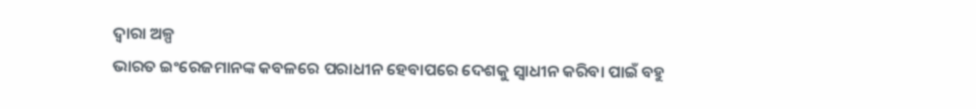ଦ୍ୱାରା ଅଳ୍ପ
ଭାରତ ଇଂରେଜମାନଙ୍କ କବଳରେ ପରାଧୀନ ହେବାପରେ ଦେଶକୁ ସ୍ଵାଧୀନ କରିବା ପାଇଁ ବହୁ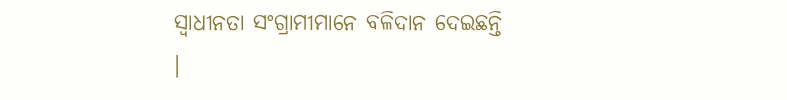ସ୍ଵାଧୀନତା ସଂଗ୍ରାମୀମାନେ ବଳିଦାନ ଦେଇଛନ୍ତି ।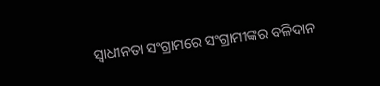ସ୍ଵାଧୀନତା ସଂଗ୍ରାମରେ ସଂଗ୍ରାମୀଙ୍କର ବଳିଦାନ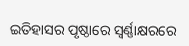ଇତିହାସର ପୃଷ୍ଠାରେ ସ୍ଵର୍ଣ୍ଣାକ୍ଷରରେ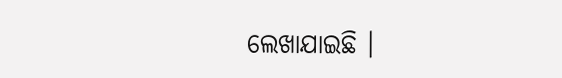ଲେଖାଯାଇଛି ।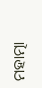ମହାତ୍ମା